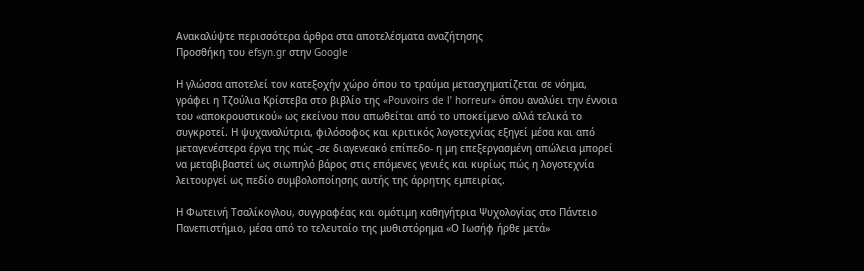Ανακαλύψτε περισσότερα άρθρα στα αποτελέσματα αναζήτησης
Προσθήκη του efsyn.gr στην Google

Η γλώσσα αποτελεί τον κατεξοχήν χώρο όπου το τραύμα μετασχηματίζεται σε νόημα, γράφει η Τζούλια Κρίστεβα στο βιβλίο της «Pouvoirs de l’ horreur» όπου αναλύει την έννοια του «αποκρουστικού» ως εκείνου που απωθείται από το υποκείμενο αλλά τελικά το συγκροτεί. Η ψυχαναλύτρια, φιλόσοφος και κριτικός λογοτεχνίας εξηγεί μέσα και από μεταγενέστερα έργα της πώς -σε διαγενεακό επίπεδο- η μη επεξεργασμένη απώλεια μπορεί να μεταβιβαστεί ως σιωπηλό βάρος στις επόμενες γενιές και κυρίως πώς η λογοτεχνία λειτουργεί ως πεδίο συμβολοποίησης αυτής της άρρητης εμπειρίας.

Η Φωτεινή Τσαλίκογλου, συγγραφέας και ομότιμη καθηγήτρια Ψυχολογίας στο Πάντειο Πανεπιστήμιο, μέσα από το τελευταίο της μυθιστόρημα «Ο Ιωσήφ ήρθε μετά»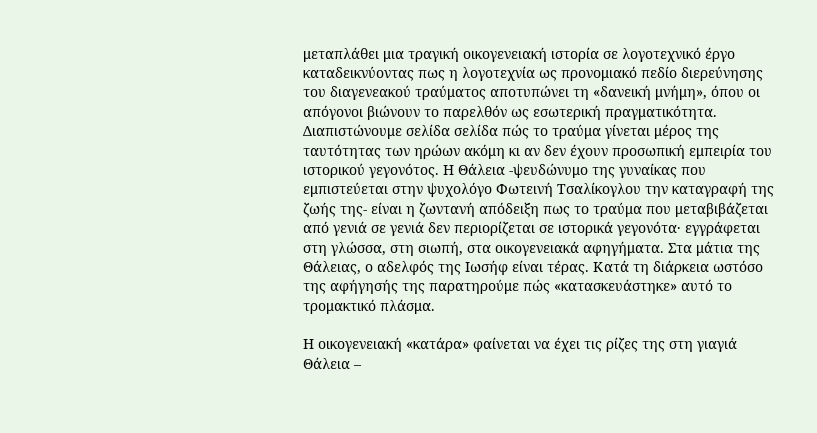μεταπλάθει μια τραγική οικογενειακή ιστορία σε λογοτεχνικό έργο καταδεικνύοντας πως η λογοτεχνία ως προνομιακό πεδίο διερεύνησης του διαγενεακού τραύματος αποτυπώνει τη «δανεική μνήμη», όπου οι απόγονοι βιώνουν το παρελθόν ως εσωτερική πραγματικότητα. Διαπιστώνουμε σελίδα σελίδα πώς το τραύμα γίνεται μέρος της ταυτότητας των ηρώων ακόμη κι αν δεν έχουν προσωπική εμπειρία του ιστορικού γεγονότος. Η Θάλεια -ψευδώνυμο της γυναίκας που εμπιστεύεται στην ψυχολόγο Φωτεινή Τσαλίκογλου την καταγραφή της ζωής της- είναι η ζωντανή απόδειξη πως το τραύμα που μεταβιβάζεται από γενιά σε γενιά δεν περιορίζεται σε ιστορικά γεγονότα· εγγράφεται στη γλώσσα, στη σιωπή, στα οικογενειακά αφηγήματα. Στα μάτια της Θάλειας, ο αδελφός της Ιωσήφ είναι τέρας. Κατά τη διάρκεια ωστόσο της αφήγησής της παρατηρούμε πώς «κατασκευάστηκε» αυτό το τρομακτικό πλάσμα.

Η οικογενειακή «κατάρα» φαίνεται να έχει τις ρίζες της στη γιαγιά Θάλεια –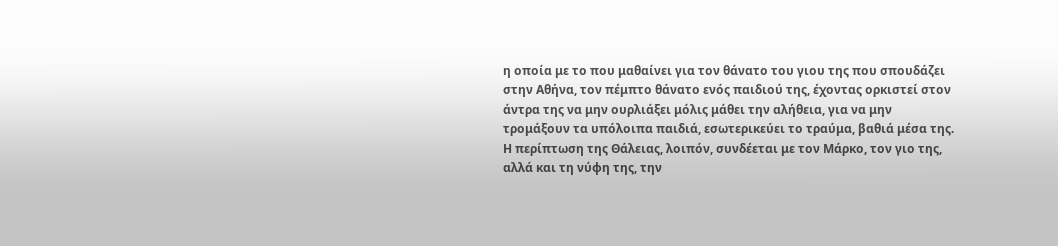η οποία με το που μαθαίνει για τον θάνατο του γιου της που σπουδάζει στην Αθήνα, τον πέμπτο θάνατο ενός παιδιού της, έχοντας ορκιστεί στον άντρα της να μην ουρλιάξει μόλις μάθει την αλήθεια, για να μην τρομάξουν τα υπόλοιπα παιδιά, εσωτερικεύει το τραύμα, βαθιά μέσα της. Η περίπτωση της Θάλειας, λοιπόν, συνδέεται με τον Μάρκο, τον γιο της, αλλά και τη νύφη της, την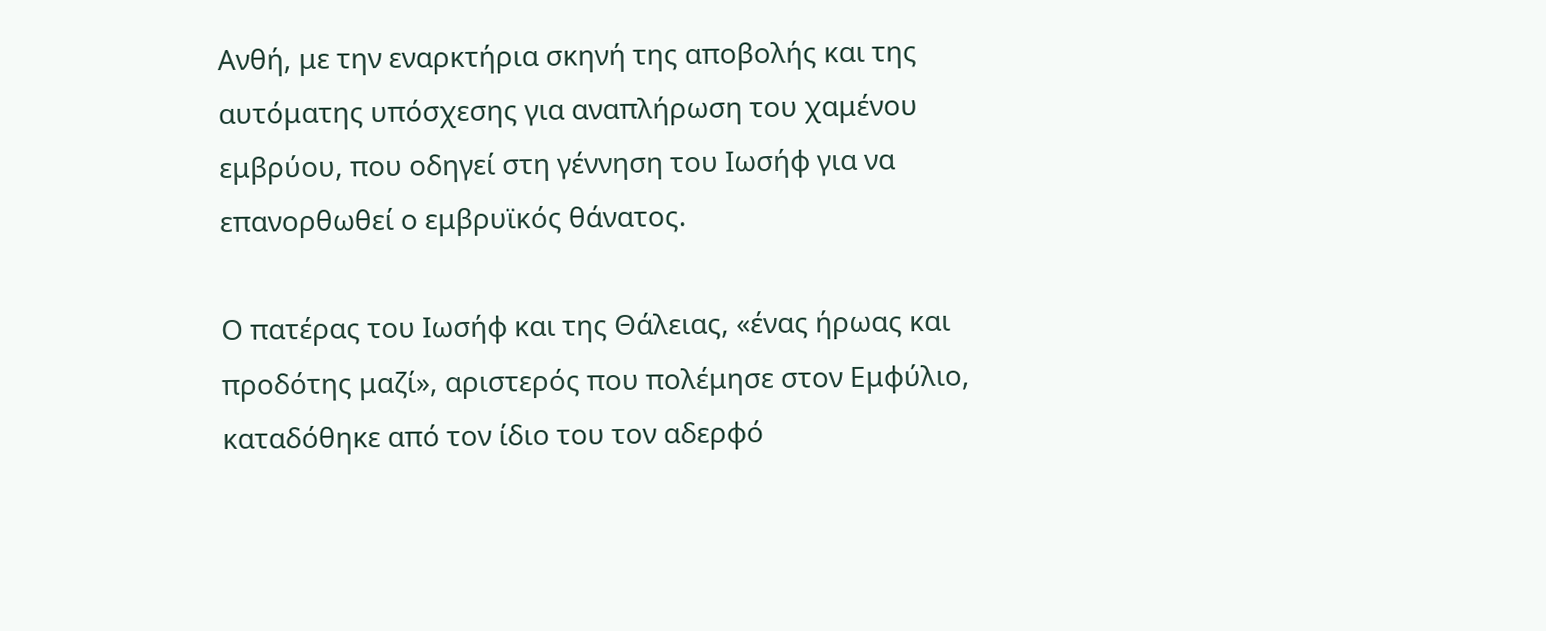Ανθή, με την εναρκτήρια σκηνή της αποβολής και της αυτόματης υπόσχεσης για αναπλήρωση του χαμένου εμβρύου, που οδηγεί στη γέννηση του Ιωσήφ για να επανορθωθεί ο εμβρυϊκός θάνατος.

Ο πατέρας του Ιωσήφ και της Θάλειας, «ένας ήρωας και προδότης μαζί», αριστερός που πολέμησε στον Εμφύλιο, καταδόθηκε από τον ίδιο του τον αδερφό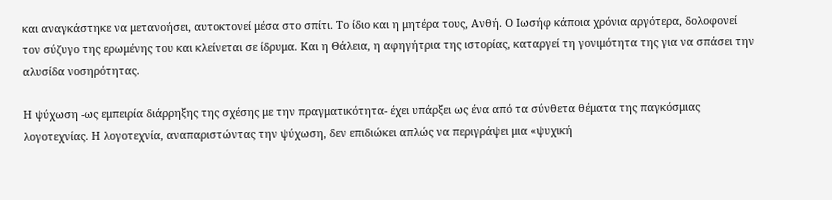και αναγκάστηκε να μετανοήσει, αυτοκτονεί μέσα στο σπίτι. Το ίδιο και η μητέρα τους, Ανθή. Ο Ιωσήφ κάποια χρόνια αργότερα, δολοφονεί τον σύζυγο της ερωμένης του και κλείνεται σε ίδρυμα. Και η Θάλεια, η αφηγήτρια της ιστορίας, καταργεί τη γονιμότητα της για να σπάσει την αλυσίδα νοσηρότητας.

Η ψύχωση -ως εμπειρία διάρρηξης της σχέσης με την πραγματικότητα- έχει υπάρξει ως ένα από τα σύνθετα θέματα της παγκόσμιας λογοτεχνίας. Η λογοτεχνία, αναπαριστώντας την ψύχωση, δεν επιδιώκει απλώς να περιγράψει μια «ψυχική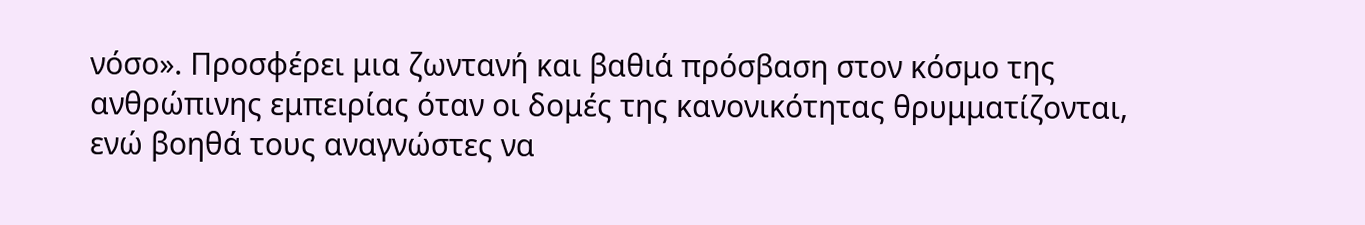νόσο». Προσφέρει μια ζωντανή και βαθιά πρόσβαση στον κόσμο της ανθρώπινης εμπειρίας όταν οι δομές της κανονικότητας θρυμματίζονται, ενώ βοηθά τους αναγνώστες να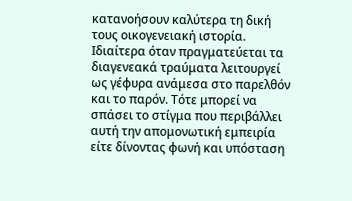κατανοήσουν καλύτερα τη δική τους οικογενειακή ιστορία. Ιδιαίτερα όταν πραγματεύεται τα διαγενεακά τραύματα λειτουργεί ως γέφυρα ανάμεσα στο παρελθόν και το παρόν. Τότε μπορεί να σπάσει το στίγμα που περιβάλλει αυτή την απομονωτική εμπειρία είτε δίνοντας φωνή και υπόσταση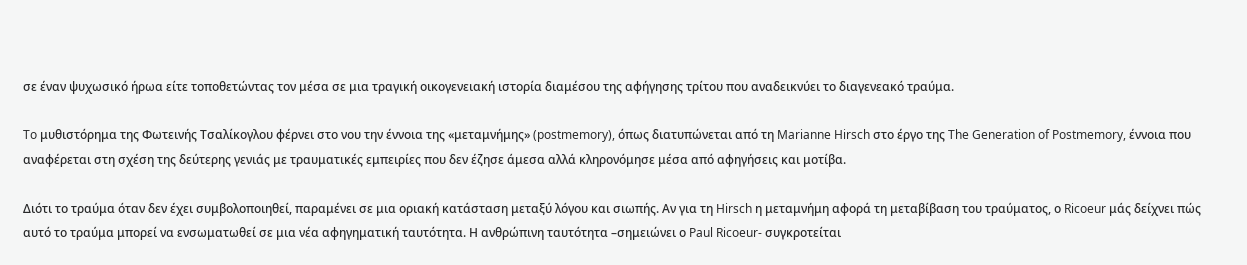σε έναν ψυχωσικό ήρωα είτε τοποθετώντας τον μέσα σε μια τραγική οικογενειακή ιστορία διαμέσου της αφήγησης τρίτου που αναδεικνύει το διαγενεακό τραύμα.

To μυθιστόρημα της Φωτεινής Τσαλίκογλου φέρνει στο νου την έννοια της «μεταμνήμης» (postmemory), όπως διατυπώνεται από τη Marianne Hirsch στο έργο της The Generation of Postmemory, έννοια που αναφέρεται στη σχέση της δεύτερης γενιάς με τραυματικές εμπειρίες που δεν έζησε άμεσα αλλά κληρονόμησε μέσα από αφηγήσεις και μοτίβα.

Διότι το τραύμα όταν δεν έχει συμβολοποιηθεί, παραμένει σε μια οριακή κατάσταση μεταξύ λόγου και σιωπής. Αν για τη Hirsch η μεταμνήμη αφορά τη μεταβίβαση του τραύματος, ο Ricoeur μάς δείχνει πώς αυτό το τραύμα μπορεί να ενσωματωθεί σε μια νέα αφηγηματική ταυτότητα. Η ανθρώπινη ταυτότητα –σημειώνει ο Paul Ricoeur- συγκροτείται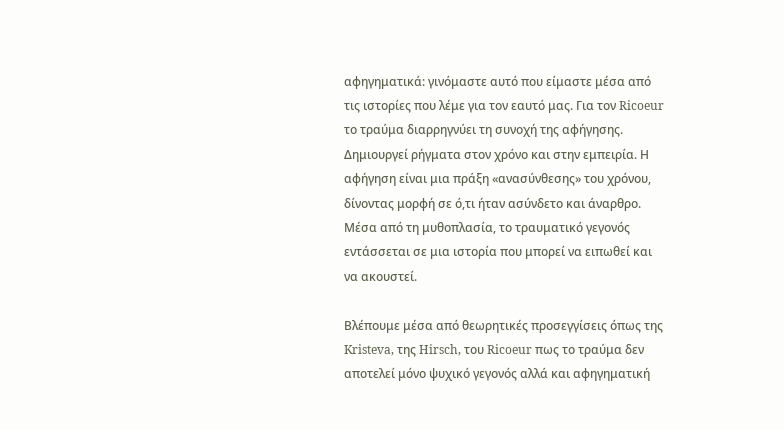αφηγηματικά: γινόμαστε αυτό που είμαστε μέσα από τις ιστορίες που λέμε για τον εαυτό μας. Για τον Ricoeur το τραύμα διαρρηγνύει τη συνοχή της αφήγησης. Δημιουργεί ρήγματα στον χρόνο και στην εμπειρία. Η αφήγηση είναι μια πράξη «ανασύνθεσης» του χρόνου, δίνοντας μορφή σε ό,τι ήταν ασύνδετο και άναρθρο. Μέσα από τη μυθοπλασία, το τραυματικό γεγονός εντάσσεται σε μια ιστορία που μπορεί να ειπωθεί και να ακουστεί.

Βλέπουμε μέσα από θεωρητικές προσεγγίσεις όπως της Kristeva, της Hirsch, του Ricoeur πως το τραύμα δεν αποτελεί μόνο ψυχικό γεγονός αλλά και αφηγηματική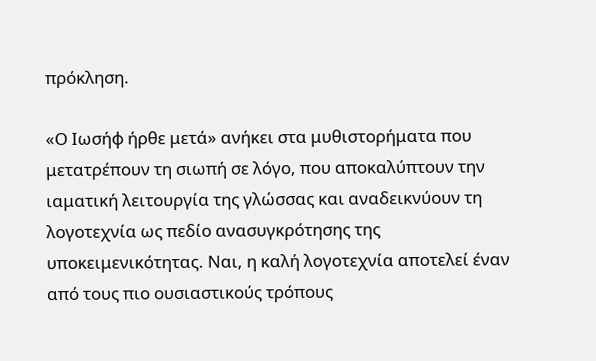πρόκληση.

«Ο Ιωσήφ ήρθε μετά» ανήκει στα μυθιστορήματα που μετατρέπουν τη σιωπή σε λόγο, που αποκαλύπτουν την ιαματική λειτουργία της γλώσσας και αναδεικνύουν τη λογοτεχνία ως πεδίο ανασυγκρότησης της υποκειμενικότητας. Ναι, η καλή λογοτεχνία αποτελεί έναν από τους πιο ουσιαστικούς τρόπους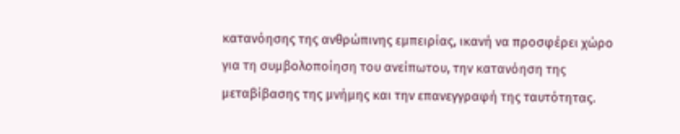κατανόησης της ανθρώπινης εμπειρίας, ικανή να προσφέρει χώρο για τη συμβολοποίηση του ανείπωτου, την κατανόηση της μεταβίβασης της μνήμης και την επανεγγραφή της ταυτότητας.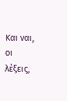Και ναι, οι λέξεις,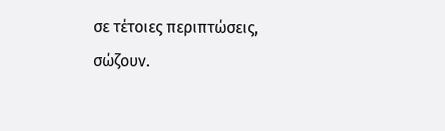σε τέτοιες περιπτώσεις, σώζουν.